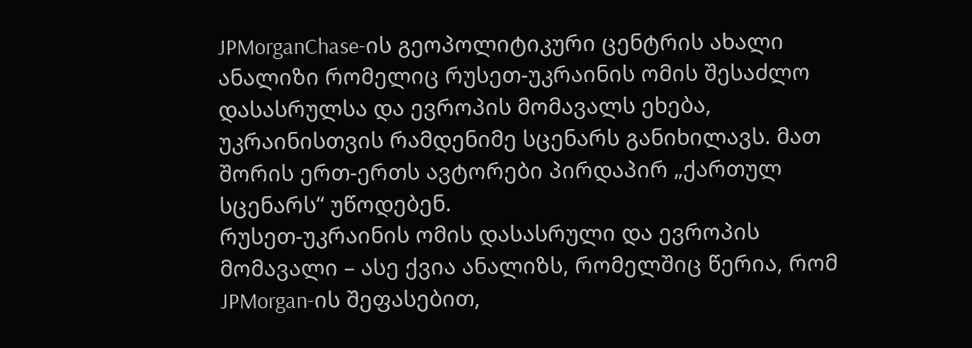JPMorganChase-ის გეოპოლიტიკური ცენტრის ახალი ანალიზი რომელიც რუსეთ-უკრაინის ომის შესაძლო დასასრულსა და ევროპის მომავალს ეხება, უკრაინისთვის რამდენიმე სცენარს განიხილავს. მათ შორის ერთ-ერთს ავტორები პირდაპირ „ქართულ სცენარს“ უწოდებენ.
რუსეთ-უკრაინის ომის დასასრული და ევროპის მომავალი – ასე ქვია ანალიზს, რომელშიც წერია, რომ JPMorgan-ის შეფასებით,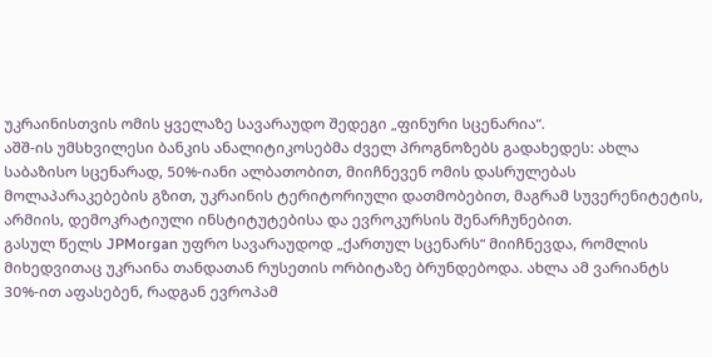უკრაინისთვის ომის ყველაზე სავარაუდო შედეგი „ფინური სცენარია“.
აშშ-ის უმსხვილესი ბანკის ანალიტიკოსებმა ძველ პროგნოზებს გადახედეს: ახლა საბაზისო სცენარად, 50%-იანი ალბათობით, მიიჩნევენ ომის დასრულებას მოლაპარაკებების გზით, უკრაინის ტერიტორიული დათმობებით, მაგრამ სუვერენიტეტის, არმიის, დემოკრატიული ინსტიტუტებისა და ევროკურსის შენარჩუნებით.
გასულ წელს JPMorgan უფრო სავარაუდოდ „ქართულ სცენარს“ მიიჩნევდა, რომლის მიხედვითაც უკრაინა თანდათან რუსეთის ორბიტაზე ბრუნდებოდა. ახლა ამ ვარიანტს 30%-ით აფასებენ, რადგან ევროპამ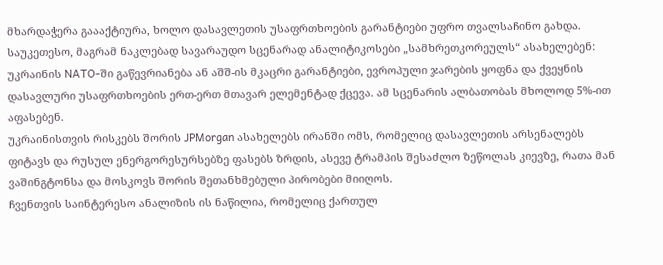მხარდაჭერა გაააქტიურა, ხოლო დასავლეთის უსაფრთხოების გარანტიები უფრო თვალსაჩინო გახდა.
საუკეთესო, მაგრამ ნაკლებად სავარაუდო სცენარად ანალიტიკოსები „სამხრეთკორეულს“ ასახელებენ: უკრაინის NATO-ში გაწევრიანება ან აშშ-ის მკაცრი გარანტიები, ევროპული ჯარების ყოფნა და ქვეყნის დასავლური უსაფრთხოების ერთ-ერთ მთავარ ელემენტად ქცევა. ამ სცენარის ალბათობას მხოლოდ 5%-ით აფასებენ.
უკრაინისთვის რისკებს შორის JPMorgan ასახელებს ირანში ომს, რომელიც დასავლეთის არსენალებს ფიტავს და რუსულ ენერგორესურსებზე ფასებს ზრდის, ასევე ტრამპის შესაძლო ზეწოლას კიევზე, რათა მან ვაშინგტონსა და მოსკოვს შორის შეთანხმებული პირობები მიიღოს.
ჩვენთვის საინტერესო ანალიზის ის ნაწილია, რომელიც ქართულ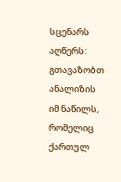სცენარს აღწერს:
გთავაზობთ ანალიზის იმ ნაწილს, რომელიც ქართულ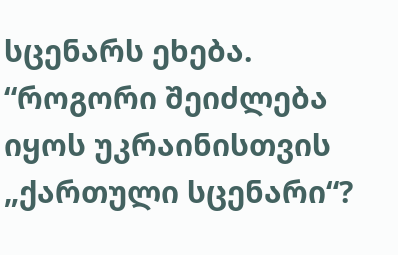სცენარს ეხება.
“როგორი შეიძლება იყოს უკრაინისთვის „ქართული სცენარი“?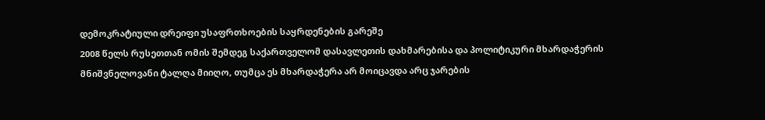დემოკრატიული დრეიფი უსაფრთხოების საყრდენების გარეშე
2008 წელს რუსეთთან ომის შემდეგ საქართველომ დასავლეთის დახმარებისა და პოლიტიკური მხარდაჭერის მნიშვნელოვანი ტალღა მიიღო, თუმცა ეს მხარდაჭერა არ მოიცავდა არც ჯარების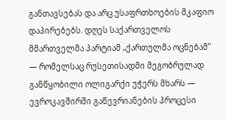განთავსებას და არც უსაფრთხოების მკაფიო დაპირებებს. დღეს საქართველოს მმართველმა პარტიამ „ქართულმა ოცნებამ“ — რომელსაც რუსეთისადმი მეგობრულად განწყობილი ოლიგარქი უჭერს მხარს — ევროკავშირში გაწევრიანების პროცესი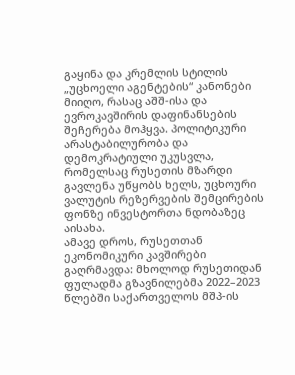გაყინა და კრემლის სტილის „უცხოელი აგენტების“ კანონები მიიღო, რასაც აშშ-ისა და ევროკავშირის დაფინანსების შეჩერება მოჰყვა. პოლიტიკური არასტაბილურობა და დემოკრატიული უკუსვლა, რომელსაც რუსეთის მზარდი გავლენა უწყობს ხელს, უცხოური ვალუტის რეზერვების შემცირების ფონზე ინვესტორთა ნდობაზეც აისახა.
ამავე დროს, რუსეთთან ეკონომიკური კავშირები გაღრმავდა: მხოლოდ რუსეთიდან ფულადმა გზავნილებმა 2022–2023 წლებში საქართველოს მშპ-ის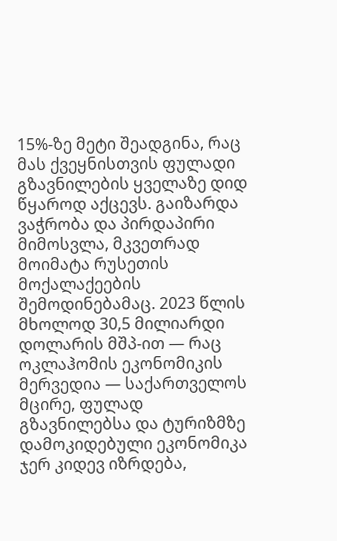15%-ზე მეტი შეადგინა, რაც მას ქვეყნისთვის ფულადი გზავნილების ყველაზე დიდ წყაროდ აქცევს. გაიზარდა ვაჭრობა და პირდაპირი მიმოსვლა, მკვეთრად მოიმატა რუსეთის მოქალაქეების შემოდინებამაც. 2023 წლის მხოლოდ 30,5 მილიარდი დოლარის მშპ-ით — რაც ოკლაჰომის ეკონომიკის მერვედია — საქართველოს მცირე, ფულად გზავნილებსა და ტურიზმზე დამოკიდებული ეკონომიკა ჯერ კიდევ იზრდება,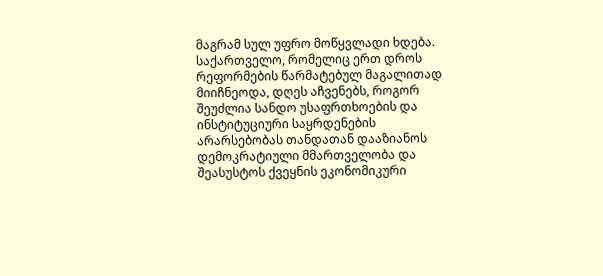მაგრამ სულ უფრო მოწყვლადი ხდება.
საქართველო, რომელიც ერთ დროს რეფორმების წარმატებულ მაგალითად მიიჩნეოდა, დღეს აჩვენებს, როგორ შეუძლია სანდო უსაფრთხოების და ინსტიტუციური საყრდენების არარსებობას თანდათან დააზიანოს დემოკრატიული მმართველობა და შეასუსტოს ქვეყნის ეკონომიკური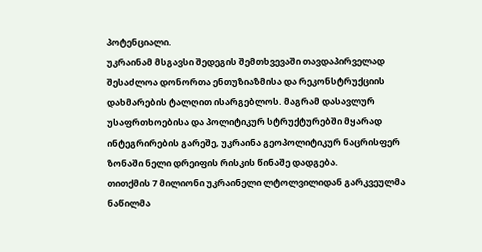პოტენციალი.
უკრაინამ მსგავსი შედეგის შემთხვევაში თავდაპირველად შესაძლოა დონორთა ენთუზიაზმისა და რეკონსტრუქციის დახმარების ტალღით ისარგებლოს. მაგრამ დასავლურ უსაფრთხოებისა და პოლიტიკურ სტრუქტურებში მყარად ინტეგრირების გარეშე, უკრაინა გეოპოლიტიკურ ნაცრისფერ ზონაში ნელი დრეიფის რისკის წინაშე დადგება.
თითქმის 7 მილიონი უკრაინელი ლტოლვილიდან გარკვეულმა ნაწილმა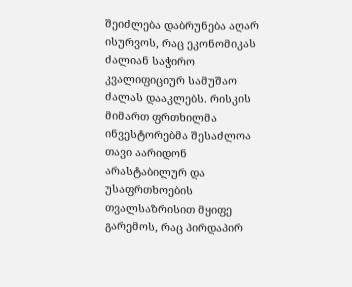შეიძლება დაბრუნება აღარ ისურვოს, რაც ეკონომიკას ძალიან საჭირო კვალიფიციურ სამუშაო ძალას დააკლებს. რისკის მიმართ ფრთხილმა ინვესტორებმა შესაძლოა თავი აარიდონ არასტაბილურ და უსაფრთხოების თვალსაზრისით მყიფე გარემოს, რაც პირდაპირ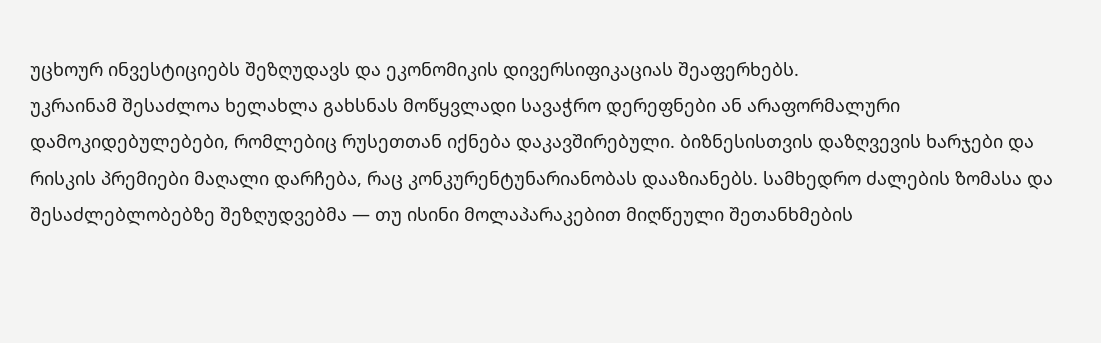უცხოურ ინვესტიციებს შეზღუდავს და ეკონომიკის დივერსიფიკაციას შეაფერხებს.
უკრაინამ შესაძლოა ხელახლა გახსნას მოწყვლადი სავაჭრო დერეფნები ან არაფორმალური დამოკიდებულებები, რომლებიც რუსეთთან იქნება დაკავშირებული. ბიზნესისთვის დაზღვევის ხარჯები და რისკის პრემიები მაღალი დარჩება, რაც კონკურენტუნარიანობას დააზიანებს. სამხედრო ძალების ზომასა და შესაძლებლობებზე შეზღუდვებმა — თუ ისინი მოლაპარაკებით მიღწეული შეთანხმების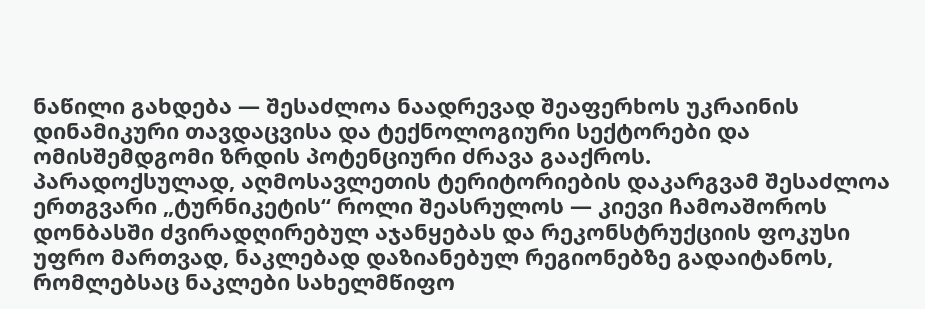ნაწილი გახდება — შესაძლოა ნაადრევად შეაფერხოს უკრაინის დინამიკური თავდაცვისა და ტექნოლოგიური სექტორები და ომისშემდგომი ზრდის პოტენციური ძრავა გააქროს.
პარადოქსულად, აღმოსავლეთის ტერიტორიების დაკარგვამ შესაძლოა ერთგვარი „ტურნიკეტის“ როლი შეასრულოს — კიევი ჩამოაშოროს დონბასში ძვირადღირებულ აჯანყებას და რეკონსტრუქციის ფოკუსი უფრო მართვად, ნაკლებად დაზიანებულ რეგიონებზე გადაიტანოს, რომლებსაც ნაკლები სახელმწიფო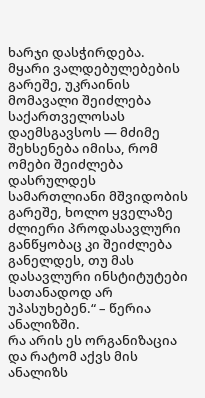ხარჯი დასჭირდება.
მყარი ვალდებულებების გარეშე, უკრაინის მომავალი შეიძლება საქართველოსას დაემსგავსოს — მძიმე შეხსენება იმისა, რომ ომები შეიძლება დასრულდეს სამართლიანი მშვიდობის გარეშე, ხოლო ყველაზე ძლიერი პროდასავლური განწყობაც კი შეიძლება განელდეს, თუ მას დასავლური ინსტიტუტები სათანადოდ არ უპასუხებენ.“ – წერია ანალიზში.
რა არის ეს ორგანიზაცია და რატომ აქვს მის ანალიზს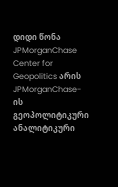დიდი წონა
JPMorganChase Center for Geopolitics არის JPMorganChase-ის გეოპოლიტიკური ანალიტიკური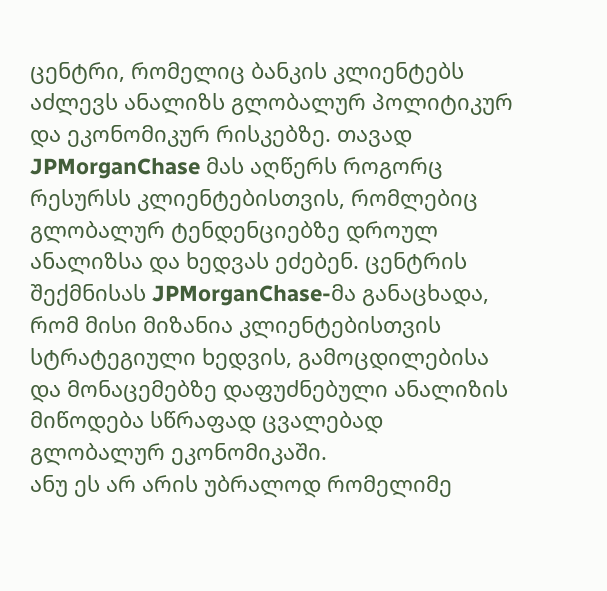ცენტრი, რომელიც ბანკის კლიენტებს აძლევს ანალიზს გლობალურ პოლიტიკურ და ეკონომიკურ რისკებზე. თავად JPMorganChase მას აღწერს როგორც რესურსს კლიენტებისთვის, რომლებიც გლობალურ ტენდენციებზე დროულ ანალიზსა და ხედვას ეძებენ. ცენტრის შექმნისას JPMorganChase-მა განაცხადა, რომ მისი მიზანია კლიენტებისთვის სტრატეგიული ხედვის, გამოცდილებისა და მონაცემებზე დაფუძნებული ანალიზის მიწოდება სწრაფად ცვალებად გლობალურ ეკონომიკაში.
ანუ ეს არ არის უბრალოდ რომელიმე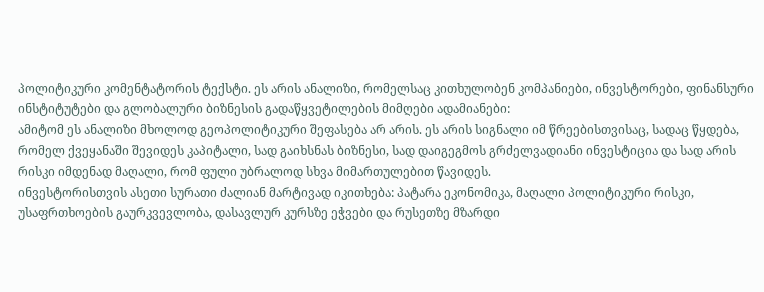პოლიტიკური კომენტატორის ტექსტი. ეს არის ანალიზი, რომელსაც კითხულობენ კომპანიები, ინვესტორები, ფინანსური ინსტიტუტები და გლობალური ბიზნესის გადაწყვეტილების მიმღები ადამიანები:
ამიტომ ეს ანალიზი მხოლოდ გეოპოლიტიკური შეფასება არ არის. ეს არის სიგნალი იმ წრეებისთვისაც, სადაც წყდება, რომელ ქვეყანაში შევიდეს კაპიტალი, სად გაიხსნას ბიზნესი, სად დაიგეგმოს გრძელვადიანი ინვესტიცია და სად არის რისკი იმდენად მაღალი, რომ ფული უბრალოდ სხვა მიმართულებით წავიდეს.
ინვესტორისთვის ასეთი სურათი ძალიან მარტივად იკითხება: პატარა ეკონომიკა, მაღალი პოლიტიკური რისკი, უსაფრთხოების გაურკვევლობა, დასავლურ კურსზე ეჭვები და რუსეთზე მზარდი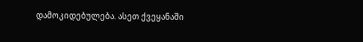დამოკიდებულება. ასეთ ქვეყანაში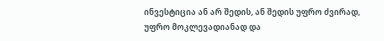ინვესტიცია ან არ შედის, ან შედის უფრო ძვირად, უფრო მოკლევადიანად და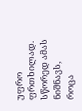უფრო ფრთხილად. სწორედ ამას ნიშნავს, როცა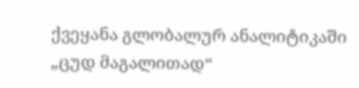ქვეყანა გლობალურ ანალიტიკაში „ცუდ მაგალითად“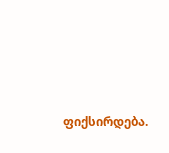ფიქსირდება.